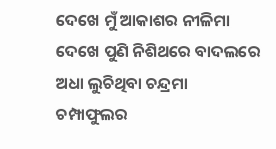ଦେଖେ ମୁଁ ଆକାଶର ନୀଳିମା
ଦେଖେ ପୁଣି ନିଶିଥରେ ବାଦଲରେ ଅଧା ଲୁଚିଥିବା ଚନ୍ଦ୍ରମା
ଚମ୍ପାଫୁଲର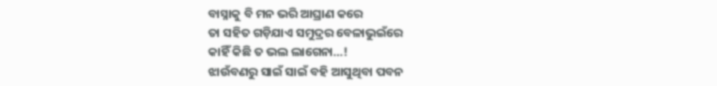ବାସ୍ନାକୁ ବି ମନ ଭରି ଆଘ୍ରାଣ କରେ
ତା ସହିତ ଗଡ଼ିଯାଏ ସମୁଦ୍ରର ବେଳାଭୁଇଁରେ
କାହିଁ କିଛି ତ ଭଲ ଲାଗେନା…!
ଝାଉଁବଣରୁ ସାଇଁ ସାଇଁ ବହି ଆସୁଥିବା ପବନ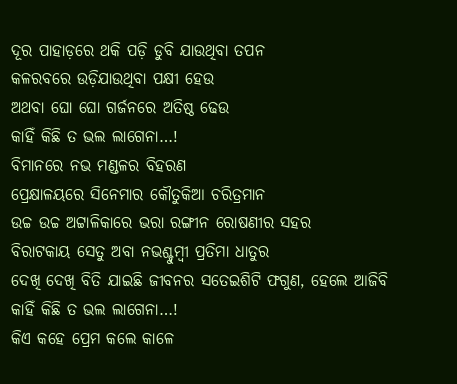ଦୂର ପାହାଡ଼ରେ ଥକି ପଡ଼ି ଡୁବି ଯାଉଥିବା ତପନ
କଳରବରେ ଉଡ଼ିଯାଉଥିବା ପକ୍ଷୀ ହେଉ
ଅଥବା ଘୋ ଘୋ ଗର୍ଜନରେ ଅତିଷ୍ଠ ଢେଉ
କାହିଁ କିଛି ତ ଭଲ ଲାଗେନା…!
ବିମାନରେ ନଭ ମଣ୍ଡଳର ବିହରଣ
ପ୍ରେକ୍ଷାଳୟରେ ସିନେମାର କୌତୁକିଆ ଚରିତ୍ରମାନ
ଉଚ୍ଚ ଉଚ୍ଚ ଅଟ୍ଟାଳିକାରେ ଭରା ରଙ୍ଗୀନ ରୋଷଣୀର ସହର
ବିରାଟକାୟ ସେତୁ ଅବା ନଭଶ୍ଚୁମ୍ବୀ ପ୍ରତିମା ଧାତୁର
ଦେଖି ଦେଖି ବିତି ଯାଇଛି ଜୀବନର ସତେଇଶିଟି ଫଗୁଣ, ହେଲେ ଆଜିବି
କାହିଁ କିଛି ତ ଭଲ ଲାଗେନା…!
କିଏ କହେ ପ୍ରେମ କଲେ କାଳେ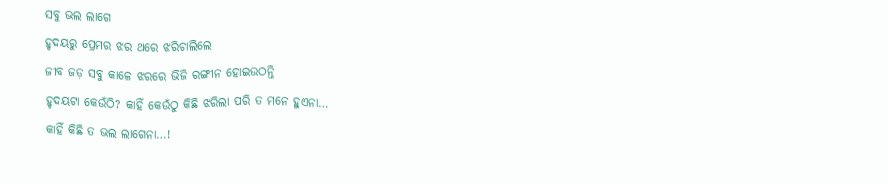ସବୁ ଭଲ ଲାଗେ
ହୃଦୟରୁ ପ୍ରେମର ଝର ଥରେ ଝରିଚାଲିଲେ
ଜୀବ ଜଡ଼ ସବୁ କାଳେ ଝରରେ ଭିଜି ରଙ୍ଗୀନ ହୋଇଉଠନ୍ତି
ହୃଦୟଟା କେଉଁଠି? କାହିଁ କେଉଁଠୁ କିଛି ଝରିଲା ପରି ତ ମନେ ହୁଏନା…
କାହିଁ କିଛି ତ ଭଲ ଲାଗେନା…!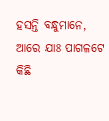ହସନ୍ତି ବନ୍ଧୁମାନେ, ଆରେ ଯାଃ ପାଗଳଟେ
କିଛି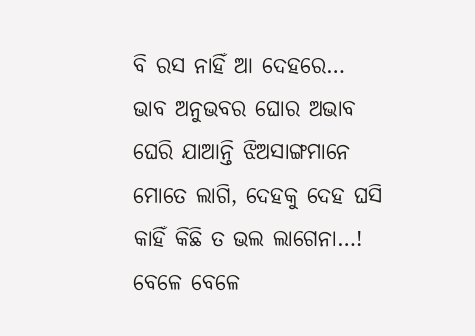ବି ରସ ନାହିଁ ଆ ଦେହରେ…
ଭାବ ଅନୁଭବର ଘୋର ଅଭାବ
ଘେରି ଯାଆନ୍ତି ଝିଅସାଙ୍ଗମାନେ ମୋତେ ଲାଗି, ଦେହକୁ ଦେହ ଘସି
କାହିଁ କିଛି ତ ଭଲ ଲାଗେନା…!
ବେଳେ ବେଳେ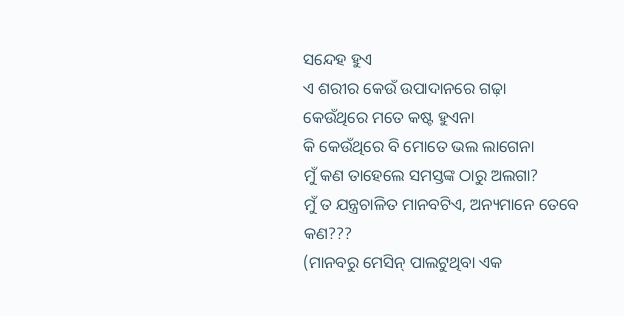ସନ୍ଦେହ ହୁଏ
ଏ ଶରୀର କେଉଁ ଉପାଦାନରେ ଗଢ଼ା
କେଉଁଥିରେ ମତେ କଷ୍ଟ ହୁଏନା
କି କେଉଁଥିରେ ବି ମୋତେ ଭଲ ଲାଗେନା
ମୁଁ କଣ ତାହେଲେ ସମସ୍ତଙ୍କ ଠାରୁ ଅଲଗା?
ମୁଁ ତ ଯନ୍ତ୍ରଚାଳିତ ମାନବଟିଏ, ଅନ୍ୟମାନେ ତେବେ କଣ???
(ମାନବରୁ ମେସିନ୍ ପାଲଟୁଥିବା ଏକ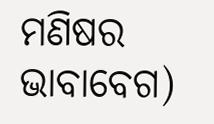ମଣିଷର ଭାବାବେଗ)